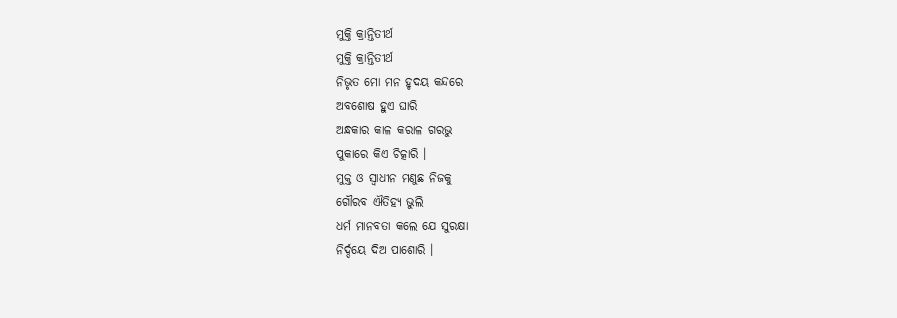ମୁକ୍ତି କ୍ରାନ୍ତିତୀର୍ଥ
ମୁକ୍ତି କ୍ରାନ୍ତିତୀର୍ଥ
ନିଭୃତ ମୋ ମନ ହୃଦୟ କନ୍ଦରେ
ଅବଶୋଷ ହୁଏ ଘାରି
ଅନ୍ଧକାର କାଳ କରାଳ ଗରଭୁ
ପୁକାରେ କିଏ ଚିତ୍କାରି ।
ମୁକ୍ତ ଓ ସ୍ବାଧୀନ ମଣୁଛ ନିଜକୁ
ଗୌରବ ଐତିହ୍ଯ ଭୁଲି
ଧର୍ମ ମାନବତା କଲେ ଯେ ସୁରକ୍ଷା
ନିର୍ଦ୍ଦୟେ ଦିଅ ପାଶୋରି ।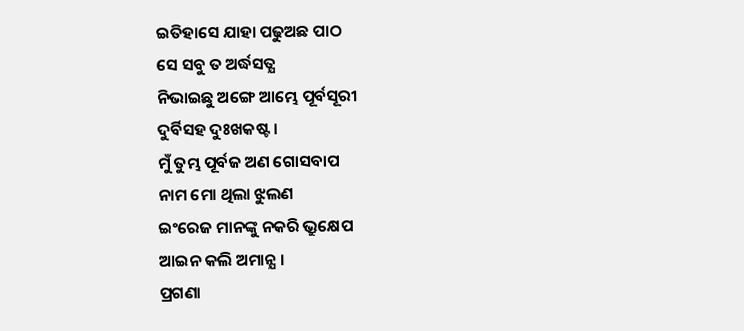ଇତିହାସେ ଯାହା ପଢୁଅଛ ପାଠ
ସେ ସବୁ ତ ଅର୍ଦ୍ଧସତ୍ଯ
ନିଭାଇଛୁ ଅଙ୍ଗେ ଆମ୍ଭେ ପୂର୍ବସୂରୀ
ଦୁର୍ବିସହ ଦୁଃଖକଷ୍ଟ ।
ମୁଁ ତୁମ୍ଭ ପୂର୍ବଜ ଅଣ ଗୋସବାପ
ନାମ ମୋ ଥିଲା ଝୁଲଣ
ଇଂରେଜ ମାନଙ୍କୁ ନକରି ଭ୍ରୁକ୍ଷେପ
ଆଇନ କଲି ଅମାନ୍ଯ ।
ପ୍ରଗଣା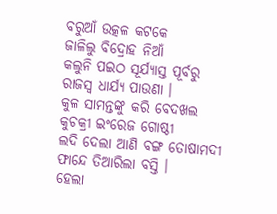ବରୁଆଁ ଉତ୍କଳ କଟକେ
ଜାଳିଲୁ ବିଦ୍ରୋହ ନିଆଁ
କଲୁନି ପଇଠ ସୂର୍ଯ୍ୟାସ୍ତ ପୂର୍ବରୁ
ରାଜସ୍ବ ଧାର୍ଯ୍ଯ ପାଉଣା ।
କୁଳ ସାମନ୍ତଙ୍କୁ କରି ବେଦଖଲ
କୁଚକ୍ରୀ ଇଂରେଜ ଗୋଷ୍ଠୀ
ଲଦି ଦେଲା ଆଣି ବଙ୍ଗ ତୋଷାମଦୀ
ଫାନ୍ଦେ ତିଆରିଲା ବସ୍ତି ।
ହେଲା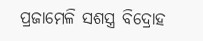ପ୍ରଜାମେଳି ସଶସ୍ତ୍ର ବିଦ୍ରୋହ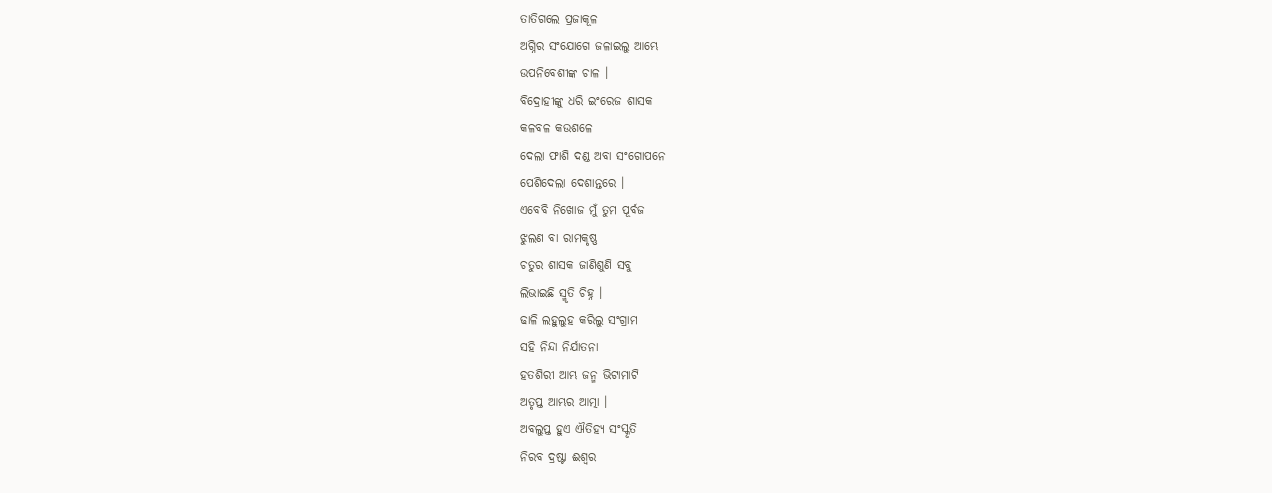ତାତିଗଲେ ପ୍ରଜାକୂଳ
ଅଗ୍ନିର ସଂଯୋଗେ ଜଳାଇଲୁ ଆମ୍ଭେ
ଉପନିବେଶୀଙ୍କ ଚାଳ ।
ବିଦ୍ରୋହୀଙ୍କୁ ଧରି ଇଂରେଜ ଶାସକ
କଳବଳ କଉଶଳେ
ଦେଲା ଫାଶି ଦଣ୍ଡ ଅବା ସଂଗୋପନେ
ପେଶିଦେଲା ଦେଶାନ୍ତରେ ।
ଏବେବି ନିଖୋଜ ମୁଁ ତୁମ ପୂର୍ବଜ
ଝୁଲଣ ବା ରାମକୃଷ୍ଣ
ଚତୁର ଶାସକ ଜାଣିଶୁଣି ସବୁ
ଲିଭାଇଛି ସ୍ମୃତି ଚିହ୍ନ ।
ଢାଳି ଲହୁଲୁହ କରିଲୁ ସଂଗ୍ରାମ
ସହି ନିନ୍ଦା ନିର୍ଯାତନା
ହତଶିରୀ ଆମ୍ଭ ଜନ୍ମ ଭିଟାମାଟି
ଅତୃପ୍ତ ଆମ୍ଭର ଆତ୍ମା ।
ଅବଲୁପ୍ତ ହୁଏ ଐତିହ୍ଯ ସଂସ୍କୃତି
ନିରବ ଦ୍ରଷ୍ଟା ଈଶ୍ୱର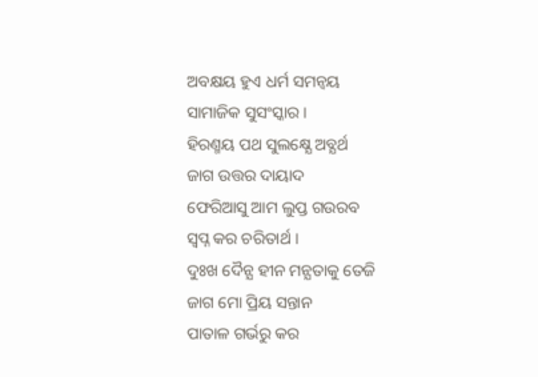ଅବକ୍ଷୟ ହୁଏ ଧର୍ମ ସମନ୍ବୟ
ସାମାଜିକ ସୁସଂସ୍କାର ।
ହିରଣ୍ମୟ ପଥ ସୁଲକ୍ଷ୍ଯେ ଅବ୍ଯର୍ଥ
ଜାଗ ଉତ୍ତର ଦାୟାଦ
ଫେରିଆସୁ ଆମ ଲୁପ୍ତ ଗଉରବ
ସ୍ବପ୍ନ କର ଚରିତାର୍ଥ ।
ଦୁଃଖ ଦୈନ୍ଯ ହୀନ ମନ୍ଯତାକୁ ତେଜି
ଜାଗ ମୋ ପ୍ରିୟ ସନ୍ତାନ
ପାତାଳ ଗର୍ଭରୁ କର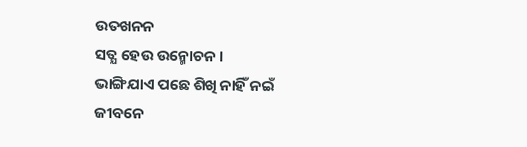ଉତଖନନ
ସତ୍ଯ ହେଉ ଉନ୍ମୋଚନ ।
ଭାଙ୍ଗିଯାଏ ପଛେ ଶିଖି ନାହିଁ ନଇଁ
ଜୀବନେ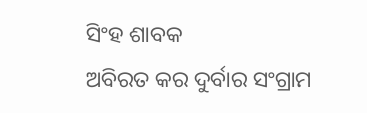ସିଂହ ଶାବକ
ଅବିରତ କର ଦୁର୍ବାର ସଂଗ୍ରାମ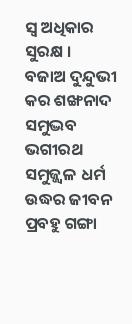ସ୍ବ ଅଧିକାର ସୁରକ୍ଷ ।
ବଜାଅ ଦୁନ୍ଦୁଭୀ କର ଶଙ୍ଖନାଦ
ସମୁଦ୍ଭବ ଭଗୀରଥ
ସମୁଜ୍ଜ୍ୱଳ ଧର୍ମ ଉଦ୍ଧର ଜୀବନ
ପ୍ରବହୁ ଗଙ୍ଗା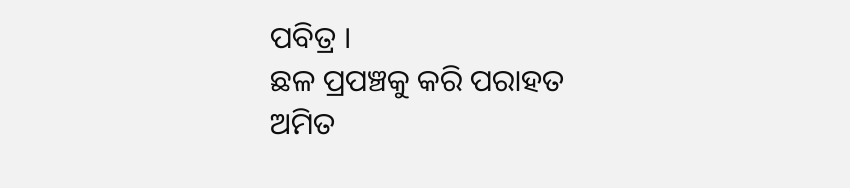ପବିତ୍ର ।
ଛଳ ପ୍ରପଞ୍ଚକୁ କରି ପରାହତ
ଅମିତ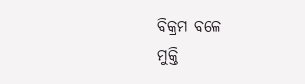ବିକ୍ରମ ବଳେ
ମୁକ୍ତି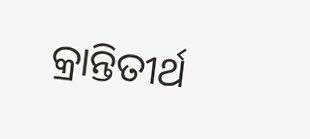କ୍ରାନ୍ତିତୀର୍ଥ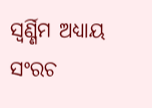ସ୍ୱର୍ଣ୍ଣିମ ଅଧ୍ଯାୟ
ସଂରଚ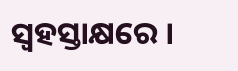ସ୍ବହସ୍ତାକ୍ଷରେ ।